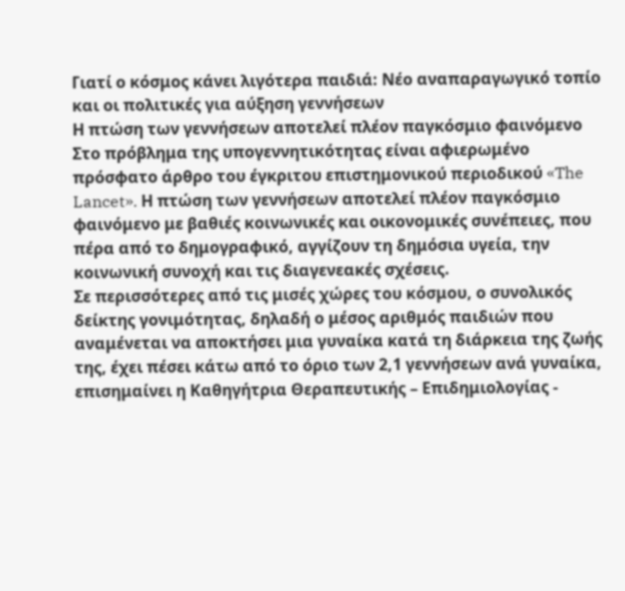Γιατί ο κόσμος κάνει λιγότερα παιδιά: Νέο αναπαραγωγικό τοπίο και οι πολιτικές για αύξηση γεννήσεων
Η πτώση των γεννήσεων αποτελεί πλέον παγκόσμιο φαινόμενο
Στο πρόβλημα της υπογεννητικότητας είναι αφιερωμένο πρόσφατο άρθρο του έγκριτου επιστημονικού περιοδικού «The Lancet». Η πτώση των γεννήσεων αποτελεί πλέον παγκόσμιο φαινόμενο με βαθιές κοινωνικές και οικονομικές συνέπειες, που πέρα από το δημογραφικό, αγγίζουν τη δημόσια υγεία, την κοινωνική συνοχή και τις διαγενεακές σχέσεις.
Σε περισσότερες από τις μισές χώρες του κόσμου, ο συνολικός δείκτης γονιμότητας, δηλαδή ο μέσος αριθμός παιδιών που αναμένεται να αποκτήσει μια γυναίκα κατά τη διάρκεια της ζωής της, έχει πέσει κάτω από το όριο των 2,1 γεννήσεων ανά γυναίκα, επισημαίνει η Καθηγήτρια Θεραπευτικής – Επιδημιολογίας -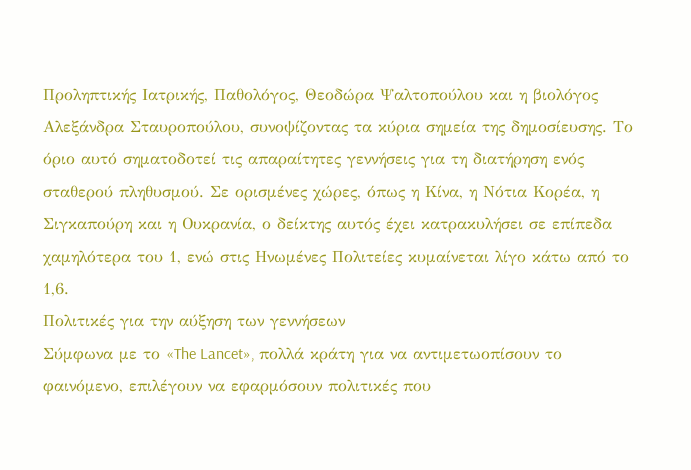Προληπτικής Ιατρικής, Παθολόγος, Θεοδώρα Ψαλτοπούλου και η βιολόγος Αλεξάνδρα Σταυροπούλου, συνοψίζοντας τα κύρια σημεία της δημοσίευσης. Το όριο αυτό σηματοδοτεί τις απαραίτητες γεννήσεις για τη διατήρηση ενός σταθερού πληθυσμού. Σε ορισμένες χώρες, όπως η Κίνα, η Νότια Κορέα, η Σιγκαπούρη και η Ουκρανία, ο δείκτης αυτός έχει κατρακυλήσει σε επίπεδα χαμηλότερα του 1, ενώ στις Ηνωμένες Πολιτείες κυμαίνεται λίγο κάτω από το 1,6.
Πολιτικές για την αύξηση των γεννήσεων
Σύμφωνα με το «The Lancet», πολλά κράτη για να αντιμετωοπίσουν το φαινόμενο, επιλέγουν να εφαρμόσουν πολιτικές που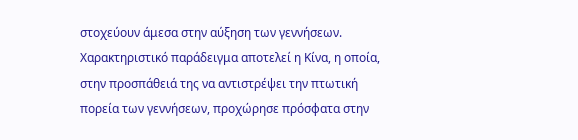στοχεύουν άμεσα στην αύξηση των γεννήσεων. Χαρακτηριστικό παράδειγμα αποτελεί η Κίνα, η οποία, στην προσπάθειά της να αντιστρέψει την πτωτική πορεία των γεννήσεων, προχώρησε πρόσφατα στην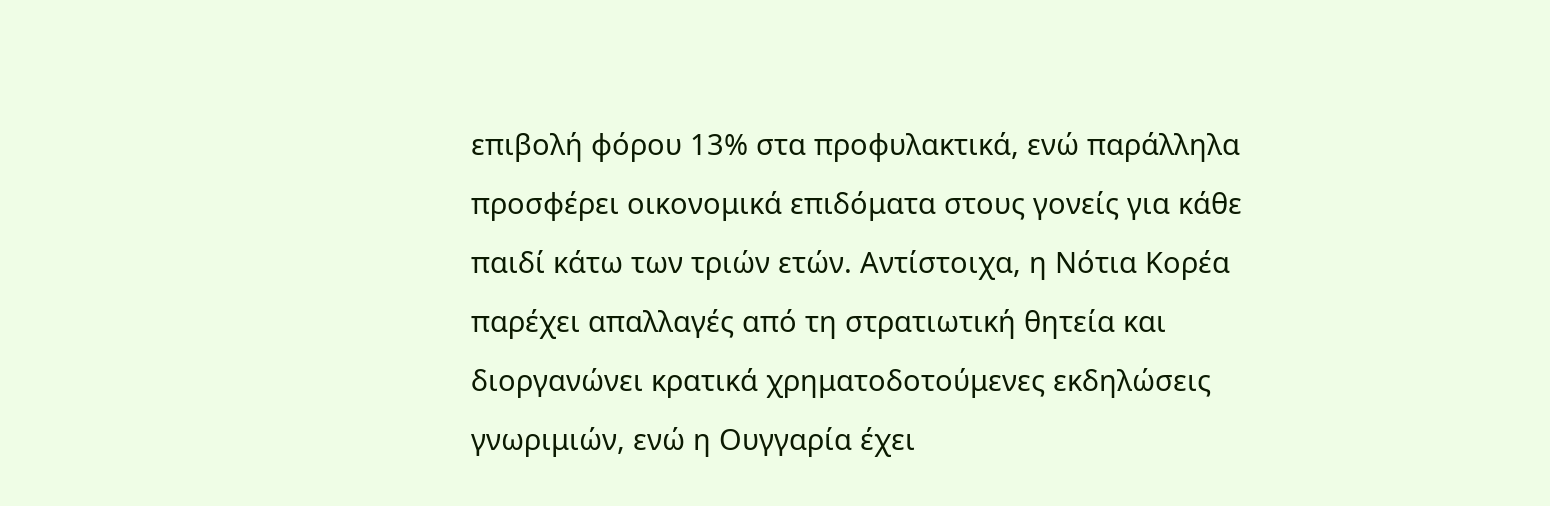επιβολή φόρου 13% στα προφυλακτικά, ενώ παράλληλα προσφέρει οικονομικά επιδόματα στους γονείς για κάθε παιδί κάτω των τριών ετών. Αντίστοιχα, η Νότια Κορέα παρέχει απαλλαγές από τη στρατιωτική θητεία και διοργανώνει κρατικά χρηματοδοτούμενες εκδηλώσεις γνωριμιών, ενώ η Ουγγαρία έχει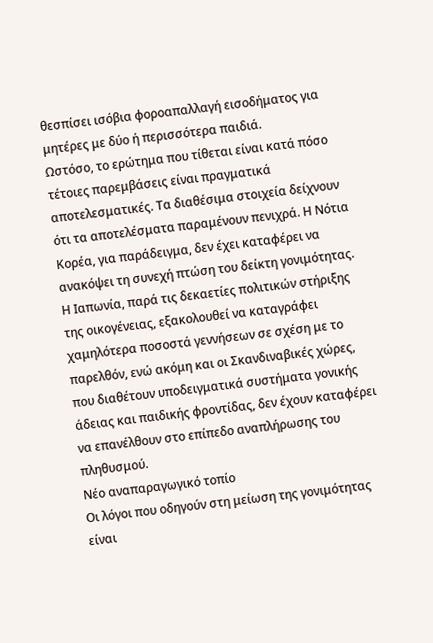θεσπίσει ισόβια φοροαπαλλαγή εισοδήματος για μητέρες με δύο ή περισσότερα παιδιά.
Ωστόσο, το ερώτημα που τίθεται είναι κατά πόσο τέτοιες παρεμβάσεις είναι πραγματικά αποτελεσματικές. Τα διαθέσιμα στοιχεία δείχνουν ότι τα αποτελέσματα παραμένουν πενιχρά. Η Νότια Κορέα, για παράδειγμα, δεν έχει καταφέρει να ανακόψει τη συνεχή πτώση του δείκτη γονιμότητας. Η Ιαπωνία, παρά τις δεκαετίες πολιτικών στήριξης της οικογένειας, εξακολουθεί να καταγράφει χαμηλότερα ποσοστά γεννήσεων σε σχέση με το παρελθόν, ενώ ακόμη και οι Σκανδιναβικές χώρες, που διαθέτουν υποδειγματικά συστήματα γονικής άδειας και παιδικής φροντίδας, δεν έχουν καταφέρει να επανέλθουν στο επίπεδο αναπλήρωσης του πληθυσμού.
Νέο αναπαραγωγικό τοπίο
Οι λόγοι που οδηγούν στη μείωση της γονιμότητας είναι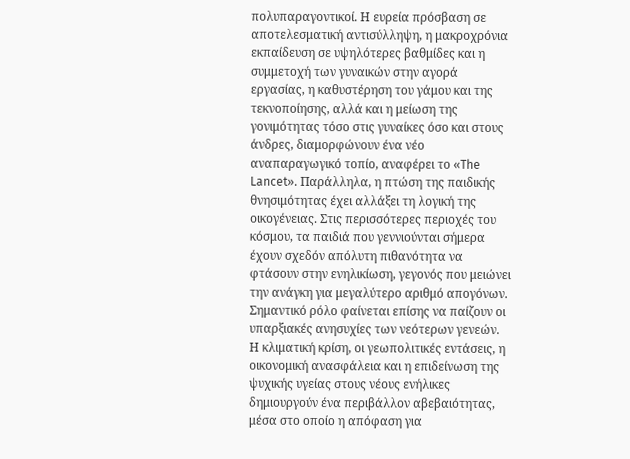πολυπαραγοντικοί. Η ευρεία πρόσβαση σε αποτελεσματική αντισύλληψη, η μακροχρόνια εκπαίδευση σε υψηλότερες βαθμίδες και η συμμετοχή των γυναικών στην αγορά εργασίας, η καθυστέρηση του γάμου και της τεκνοποίησης, αλλά και η μείωση της γονιμότητας τόσο στις γυναίκες όσο και στους άνδρες, διαμορφώνουν ένα νέο αναπαραγωγικό τοπίο, αναφέρει το «The Lancet». Παράλληλα, η πτώση της παιδικής θνησιμότητας έχει αλλάξει τη λογική της οικογένειας. Στις περισσότερες περιοχές του κόσμου, τα παιδιά που γεννιούνται σήμερα έχουν σχεδόν απόλυτη πιθανότητα να φτάσουν στην ενηλικίωση, γεγονός που μειώνει την ανάγκη για μεγαλύτερο αριθμό απογόνων.
Σημαντικό ρόλο φαίνεται επίσης να παίζουν οι υπαρξιακές ανησυχίες των νεότερων γενεών. Η κλιματική κρίση, οι γεωπολιτικές εντάσεις, η οικονομική ανασφάλεια και η επιδείνωση της ψυχικής υγείας στους νέους ενήλικες δημιουργούν ένα περιβάλλον αβεβαιότητας, μέσα στο οποίο η απόφαση για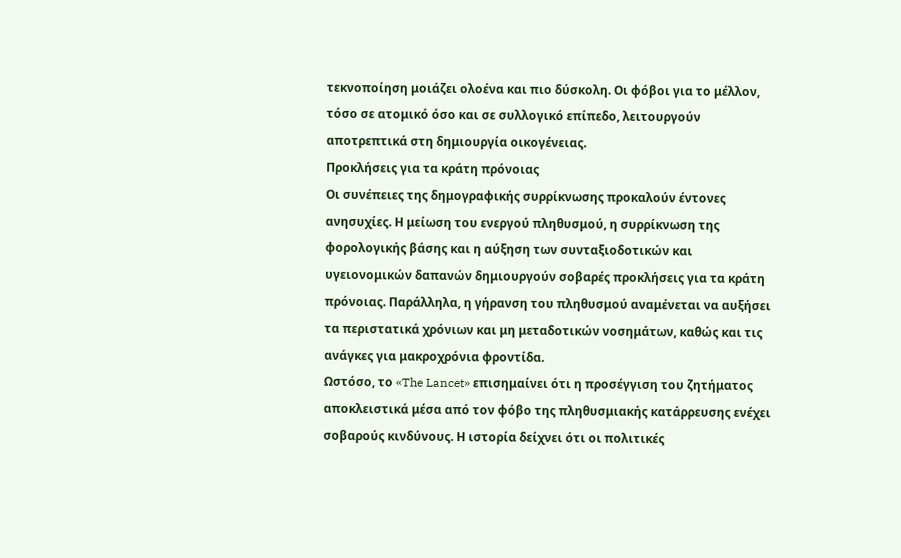τεκνοποίηση μοιάζει ολοένα και πιο δύσκολη. Οι φόβοι για το μέλλον, τόσο σε ατομικό όσο και σε συλλογικό επίπεδο, λειτουργούν αποτρεπτικά στη δημιουργία οικογένειας.
Προκλήσεις για τα κράτη πρόνοιας
Οι συνέπειες της δημογραφικής συρρίκνωσης προκαλούν έντονες ανησυχίες. Η μείωση του ενεργού πληθυσμού, η συρρίκνωση της φορολογικής βάσης και η αύξηση των συνταξιοδοτικών και υγειονομικών δαπανών δημιουργούν σοβαρές προκλήσεις για τα κράτη πρόνοιας. Παράλληλα, η γήρανση του πληθυσμού αναμένεται να αυξήσει τα περιστατικά χρόνιων και μη μεταδοτικών νοσημάτων, καθώς και τις ανάγκες για μακροχρόνια φροντίδα.
Ωστόσο, το «The Lancet» επισημαίνει ότι η προσέγγιση του ζητήματος αποκλειστικά μέσα από τον φόβο της πληθυσμιακής κατάρρευσης ενέχει σοβαρούς κινδύνους. Η ιστορία δείχνει ότι οι πολιτικές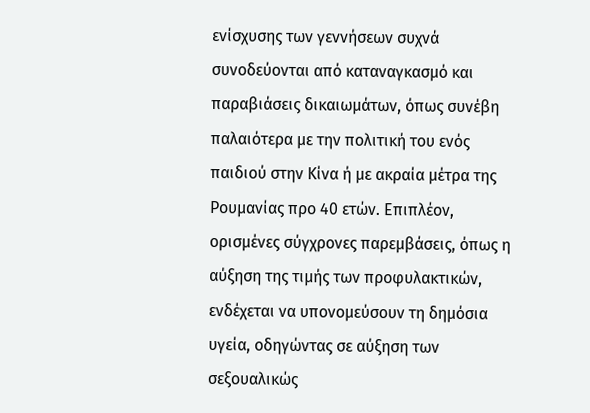ενίσχυσης των γεννήσεων συχνά συνοδεύονται από καταναγκασμό και παραβιάσεις δικαιωμάτων, όπως συνέβη παλαιότερα με την πολιτική του ενός παιδιού στην Κίνα ή με ακραία μέτρα της Ρουμανίας προ 40 ετών. Επιπλέον, ορισμένες σύγχρονες παρεμβάσεις, όπως η αύξηση της τιμής των προφυλακτικών, ενδέχεται να υπονομεύσουν τη δημόσια υγεία, οδηγώντας σε αύξηση των σεξουαλικώς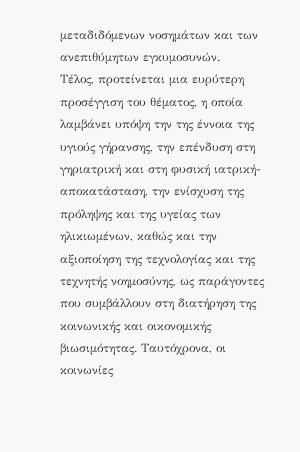μεταδιδόμενων νοσημάτων και των ανεπιθύμητων εγκυμοσυνών.
Τέλος, προτείνεται μια ευρύτερη προσέγγιση του θέματος, η οποία λαμβάνει υπόψη την της έννοια της υγιούς γήρανσης, την επένδυση στη γηριατρική και στη φυσική ιατρική-αποκατάσταση, την ενίσχυση της πρόληψης και της υγείας των ηλικιωμένων, καθώς και την αξιοποίηση της τεχνολογίας και της τεχνητής νοημοσύνης, ως παράγοντες που συμβάλλουν στη διατήρηση της κοινωνικής και οικονομικής βιωσιμότητας. Ταυτόχρονα, οι κοινωνίες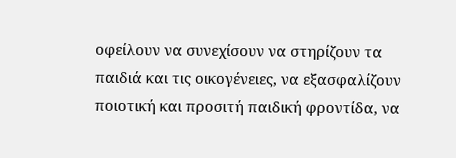οφείλουν να συνεχίσουν να στηρίζουν τα παιδιά και τις οικογένειες, να εξασφαλίζουν ποιοτική και προσιτή παιδική φροντίδα, να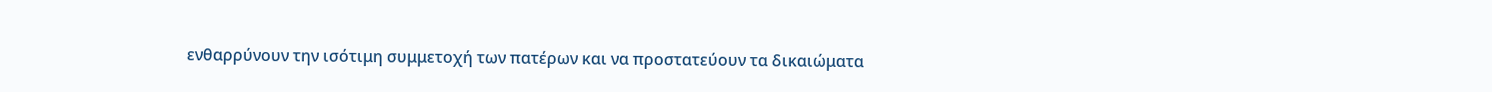ενθαρρύνουν την ισότιμη συμμετοχή των πατέρων και να προστατεύουν τα δικαιώματα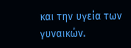και την υγεία των γυναικών.